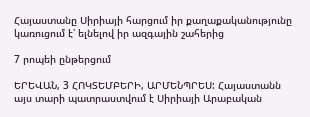Հայաստանը Սիրիայի հարցում իր քաղաքականությունը կառուցում է՝ ելնելով իր ազգային շահերից

7 րոպեի ընթերցում

ԵՐԵՎԱՆ, 3 ՀՈԿՏԵՄԲԵՐԻ, ԱՐՄԵՆՊՐԵՍ: Հայաստանն այս տարի պատրաստվում է Սիրիայի Արաբական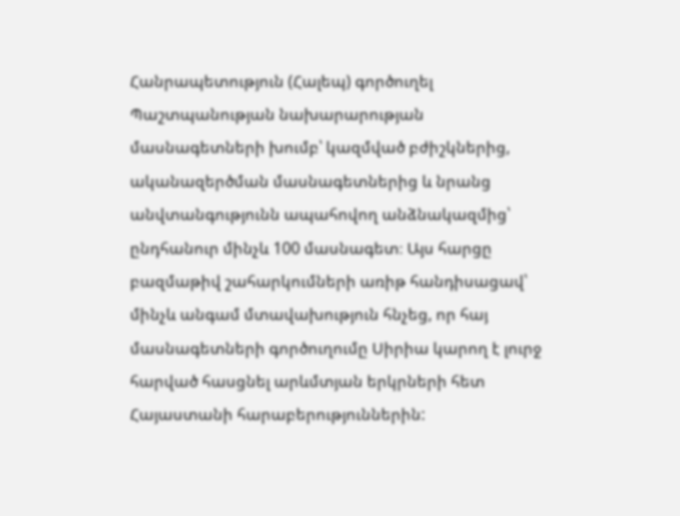Հանրապետություն (Հալեպ) գործուղել Պաշտպանության նախարարության մասնագետների խումբ՝ կազմված բժիշկներից, ականազերծման մասնագետներից և նրանց անվտանգությունն ապահովող անձնակազմից՝ ընդհանուր մինչև 100 մասնագետ։ Այս հարցը բազմաթիվ շահարկումների առիթ հանդիսացավ՝ մինչև անգամ մտավախություն հնչեց, որ հայ մասնագետների գործուղումը Սիրիա կարող է լուրջ հարված հասցնել արևմտյան երկրների հետ Հայաստանի հարաբերություններին: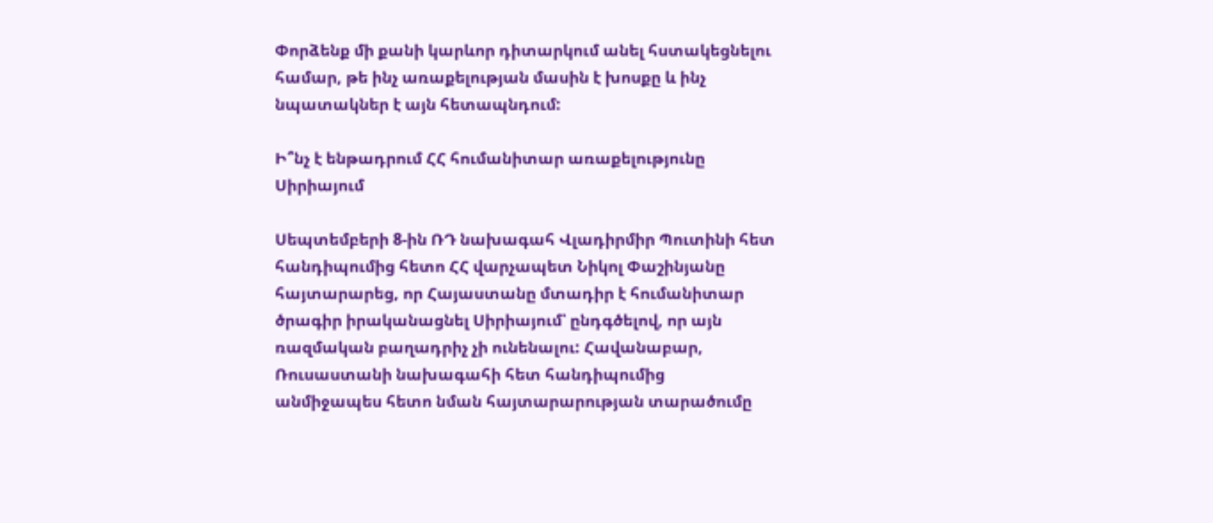Փորձենք մի քանի կարևոր դիտարկում անել հստակեցնելու համար, թե ինչ առաքելության մասին է խոսքը և ինչ նպատակներ է այն հետապնդում:

Ի՞նչ է ենթադրում ՀՀ հումանիտար առաքելությունը Սիրիայում

Սեպտեմբերի 8-ին ՌԴ նախագահ Վլադիրմիր Պուտինի հետ հանդիպումից հետո ՀՀ վարչապետ Նիկոլ Փաշինյանը հայտարարեց, որ Հայաստանը մտադիր է հումանիտար ծրագիր իրականացնել Սիրիայում՝ ընդգծելով, որ այն ռազմական բաղադրիչ չի ունենալու: Հավանաբար, Ռուսաստանի նախագահի հետ հանդիպումից անմիջապես հետո նման հայտարարության տարածումը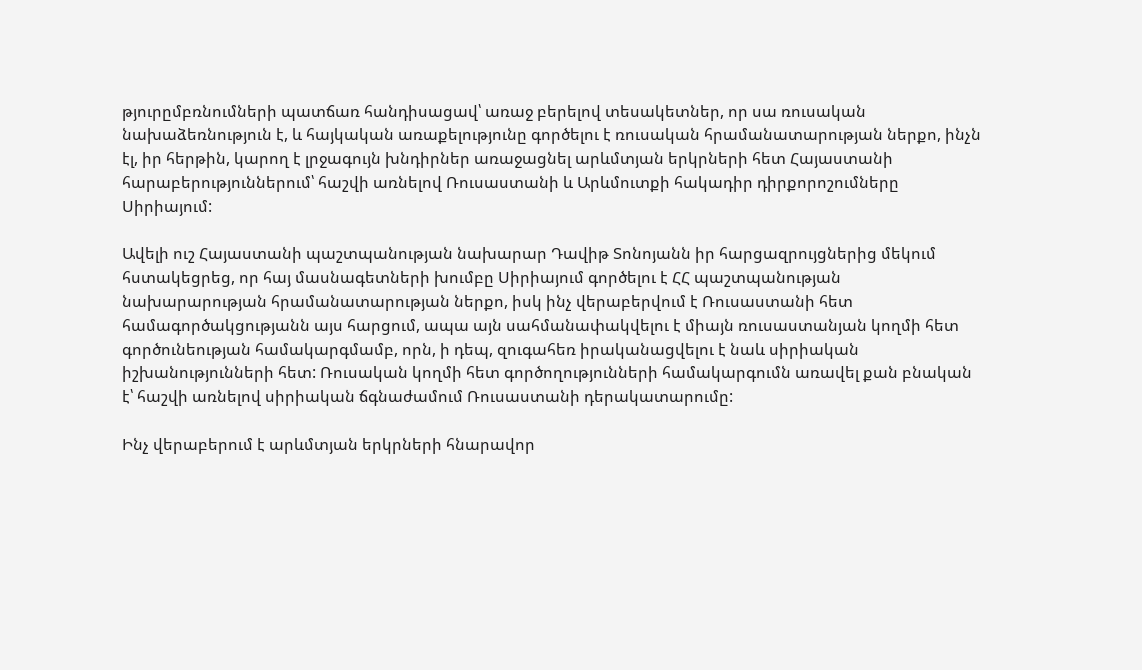թյուրըմբռնումների պատճառ հանդիսացավ՝ առաջ բերելով տեսակետներ, որ սա ռուսական նախաձեռնություն է, և հայկական առաքելությունը գործելու է ռուսական հրամանատարության ներքո, ինչն էլ, իր հերթին, կարող է լրջագույն խնդիրներ առաջացնել արևմտյան երկրների հետ Հայաստանի հարաբերություններում՝ հաշվի առնելով Ռուսաստանի և Արևմուտքի հակադիր դիրքորոշումները Սիրիայում:

Ավելի ուշ Հայաստանի պաշտպանության նախարար Դավիթ Տոնոյանն իր հարցազրույցներից մեկում հստակեցրեց, որ հայ մասնագետների խումբը Սիրիայում գործելու է ՀՀ պաշտպանության նախարարության հրամանատարության ներքո, իսկ ինչ վերաբերվում է Ռուսաստանի հետ համագործակցությանն այս հարցում, ապա այն սահմանափակվելու է միայն ռուսաստանյան կողմի հետ գործունեության համակարգմամբ, որն, ի դեպ, զուգահեռ իրականացվելու է նաև սիրիական իշխանությունների հետ: Ռուսական կողմի հետ գործողությունների համակարգումն առավել քան բնական է՝ հաշվի առնելով սիրիական ճգնաժամում Ռուսաստանի դերակատարումը:

Ինչ վերաբերում է արևմտյան երկրների հնարավոր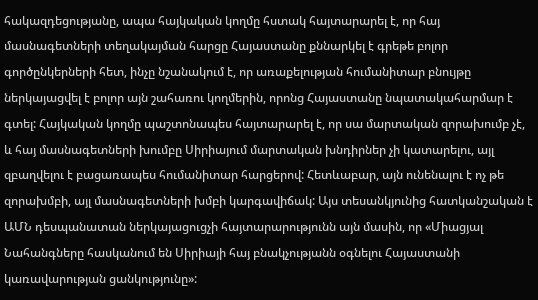հակազդեցությանը, ապա հայկական կողմը հստակ հայտարարել է, որ հայ մասնագետների տեղակայման հարցը Հայաստանը քննարկել է գրեթե բոլոր գործընկերների հետ, ինչը նշանակում է, որ առաքելության հումանիտար բնույթը ներկայացվել է բոլոր այն շահառու կողմերին, որոնց Հայաստանը նպատակահարմար է գտել: Հայկական կողմը պաշտոնապես հայտարարել է, որ սա մարտական զորախումբ չէ, և հայ մասնագետների խումբը Սիրիայում մարտական խնդիրներ չի կատարելու, այլ զբաղվելու է բացառապես հումանիտար հարցերով: Հետևաբար, այն ունենալու է ոչ թե զորախմբի, այլ մասնագետների խմբի կարգավիճակ: Այս տեսանկյունից հատկանշական է ԱՄՆ դեսպանատան ներկայացուցչի հայտարարությունն այն մասին, որ «Միացյալ Նահանգները հասկանում են Սիրիայի հայ բնակչությանն օգնելու Հայաստանի կառավարության ցանկությունը»: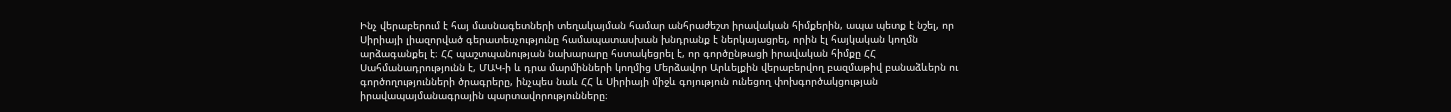Ինչ վերաբերում է հայ մասնագետների տեղակայման համար անհրաժեշտ իրավական հիմքերին, ապա պետք է նշել, որ Սիրիայի լիազորված գերատեսչությունը համապատասխան խնդրանք է ներկայացրել, որին էլ հայկական կողմն արձագանքել է։ ՀՀ պաշտպանության նախարարը հստակեցրել է, որ գործընթացի իրավական հիմքը ՀՀ Սահմանադրությունն է, ՄԱԿ-ի և դրա մարմինների կողմից Մերձավոր Արևելքին վերաբերվող բազմաթիվ բանաձևերն ու գործողությունների ծրագրերը, ինչպես նաև ՀՀ և Սիրիայի միջև գոյություն ունեցող փոխգործակցության իրավապայմանագրային պարտավորությունները։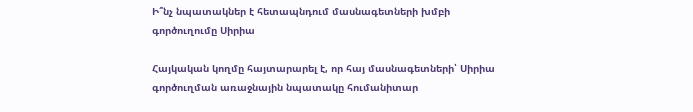Ի՞նչ նպատակներ է հետապնդում մասնագետների խմբի գործուղումը Սիրիա

Հայկական կողմը հայտարարել է, որ հայ մասնագետների՝ Սիրիա գործուղման առաջնային նպատակը հումանիտար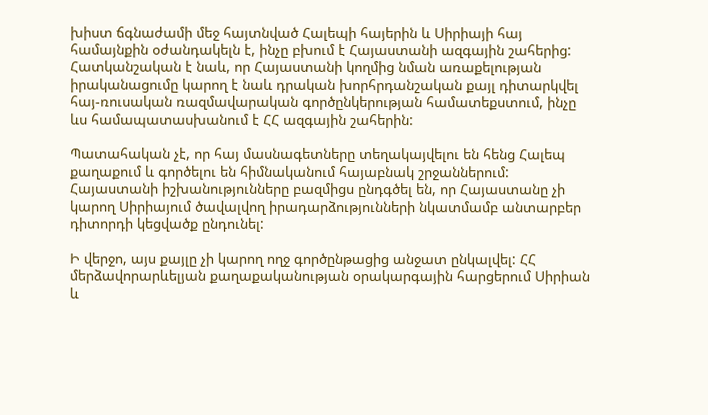խիստ ճգնաժամի մեջ հայտնված Հալեպի հայերին և Սիրիայի հայ համայնքին օժանդակելն է, ինչը բխում է Հայաստանի ազգային շահերից: Հատկանշական է նաև, որ Հայաստանի կողմից նման առաքելության իրականացումը կարող է նաև դրական խորհրդանշական քայլ դիտարկվել հայ-ռուսական ռազմավարական գործընկերության համատեքստում, ինչը ևս համապատասխանում է ՀՀ ազգային շահերին:

Պատահական չէ, որ հայ մասնագետները տեղակայվելու են հենց Հալեպ քաղաքում և գործելու են հիմնականում հայաբնակ շրջաններում: Հայաստանի իշխանությունները բազմիցս ընդգծել են, որ Հայաստանը չի կարող Սիրիայում ծավալվող իրադարձությունների նկատմամբ անտարբեր դիտորդի կեցվածք ընդունել:

Ի վերջո, այս քայլը չի կարող ողջ գործընթացից անջատ ընկալվել: ՀՀ մերձավորարևելյան քաղաքականության օրակարգային հարցերում Սիրիան և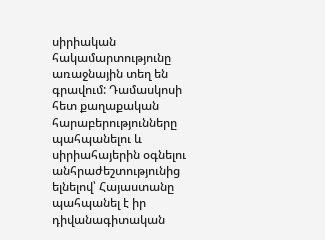սիրիական հակամարտությունը առաջնային տեղ են գրավում: Դամասկոսի հետ քաղաքական հարաբերությունները պահպանելու և սիրիահայերին օգնելու անհրաժեշտությունից ելնելով՝ Հայաստանը պահպանել է իր դիվանագիտական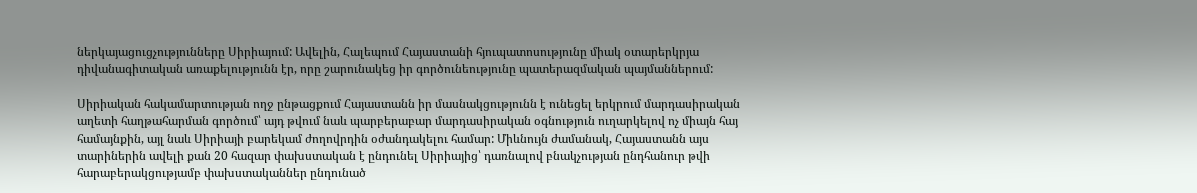ներկայացուցչությունները Սիրիայում: Ավելին, Հալեպում Հայաստանի հյուպատոսությունը միակ օտարերկրյա դիվանագիտական առաքելությունն էր, որը շարունակեց իր գործունեությունը պատերազմական պայմաններում:

Սիրիական հակամարտության ողջ ընթացքում Հայաստանն իր մասնակցությունն է ունեցել երկրում մարդասիրական աղետի հաղթահարման գործում՝ այդ թվում նաև պարբերաբար մարդասիրական օգնություն ուղարկելով ոչ միայն հայ համայնքին, այլ նաև Սիրիայի բարեկամ ժողովրդին օժանդակելու համար: Միևնույն ժամանակ, Հայաստանն այս տարիներին ավելի քան 20 հազար փախստական է ընդունել Սիրիայից՝ դառնալով բնակչության ընդհանուր թվի հարաբերակցությամբ փախստականներ ընդունած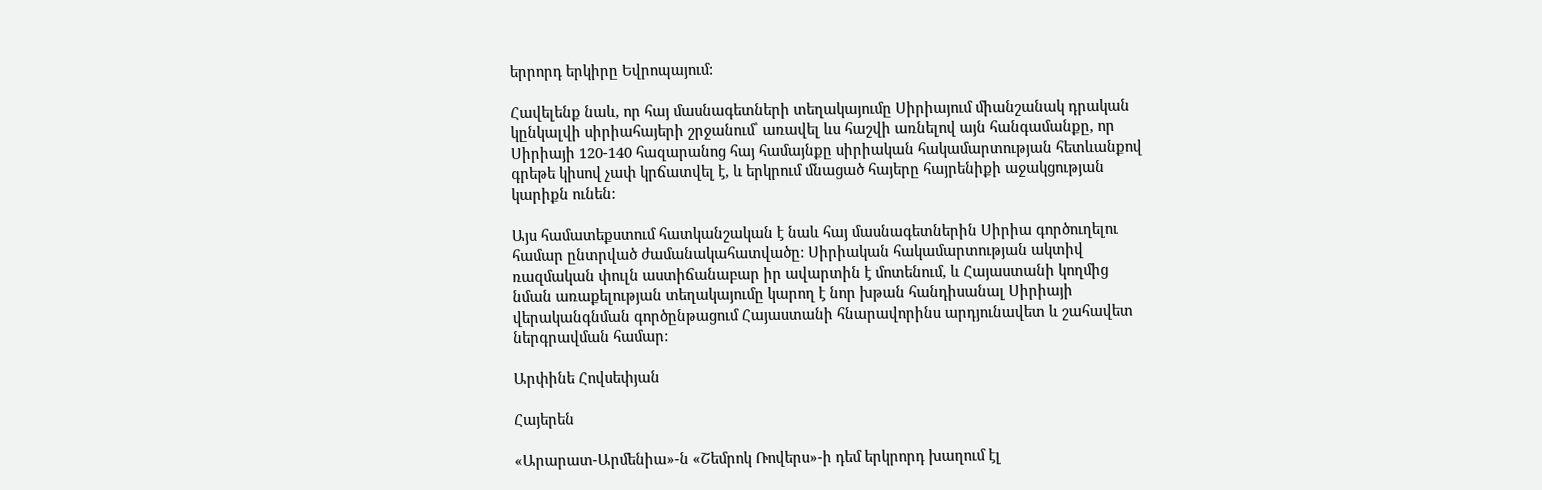երրորդ երկիրը Եվրոպայում:

Հավելենք նաև, որ հայ մասնագետների տեղակայումը Սիրիայում միանշանակ դրական կընկալվի սիրիահայերի շրջանում՝ առավել ևս հաշվի առնելով այն հանգամանքը, որ Սիրիայի 120-140 հազարանոց հայ համայնքը սիրիական հակամարտության հետևանքով գրեթե կիսով չափ կրճատվել է, և երկրում մնացած հայերը հայրենիքի աջակցության կարիքն ունեն:

Այս համատեքստում հատկանշական է նաև հայ մասնագետներին Սիրիա գործուղելու համար ընտրված ժամանակահատվածը: Սիրիական հակամարտության ակտիվ ռազմական փուլն աստիճանաբար իր ավարտին է մոտենում, և Հայաստանի կողմից նման առաքելության տեղակայումը կարող է նոր խթան հանդիսանալ Սիրիայի վերականգնման գործընթացում Հայաստանի հնարավորինս արդյունավետ և շահավետ ներգրավման համար:

Արփինե Հովսեփյան

Հայերեն

«Արարատ-Արմենիա»-ն «Շեմրոկ Ռովերս»-ի դեմ երկրորդ խաղում էլ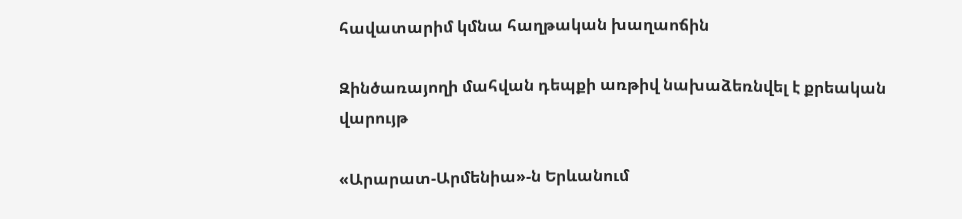հավատարիմ կմնա հաղթական խաղաոճին

Զինծառայողի մահվան դեպքի առթիվ նախաձեռնվել է քրեական վարույթ

«Արարատ-Արմենիա»-ն Երևանում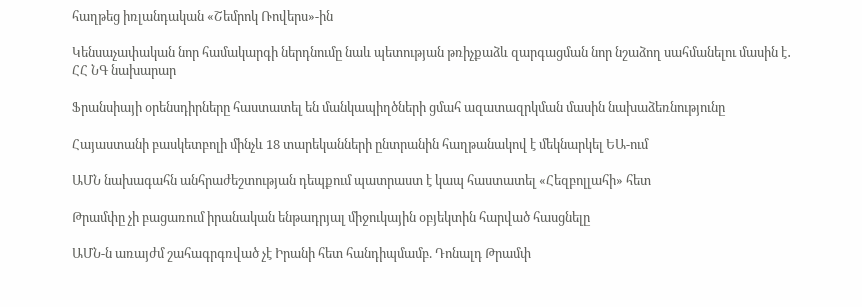հաղթեց իռլանդական «Շեմրոկ Ռովերս»-ին

Կենսաչափական նոր համակարգի ներդնումը նաև պետության թռիչքաձև զարգացման նոր նշաձող սահմանելու մասին է․ ՀՀ ՆԳ նախարար

Ֆրանսիայի օրենսդիրները հաստատել են մանկապիղծների ցմահ ազատազրկման մասին նախաձեռնությունը

Հայաստանի բասկետբոլի մինչև 18 տարեկանների ընտրանին հաղթանակով է մեկնարկել ԵԱ-ում

ԱՄՆ նախագահն անհրաժեշտության դեպքում պատրաստ է կապ հաստատել «Հեզբոլլահի» հետ

Թրամփը չի բացառում իրանական ենթադրյալ միջուկային օբյեկտին հարված հասցնելը

ԱՄՆ-ն առայժմ շահագրգռված չէ Իրանի հետ հանդիպմամբ. Դոնալդ Թրամփ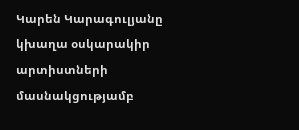Կարեն Կարագուլյանը կխաղա օսկարակիր արտիստների մասնակցությամբ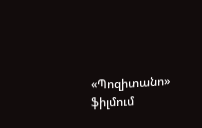«Պոզիտանո» ֆիլմում